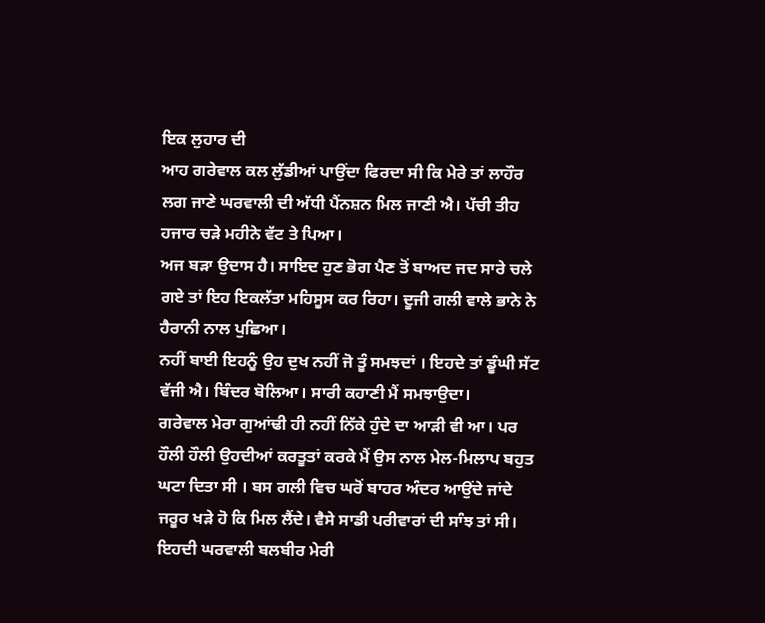ਇਕ ਲੁਹਾਰ ਦੀ
ਆਹ ਗਰੇਵਾਲ ਕਲ ਲੁੱਡੀਆਂ ਪਾਉਂਦਾ ਫਿਰਦਾ ਸੀ ਕਿ ਮੇਰੇ ਤਾਂ ਲਾਹੌਰ ਲਗ ਜਾਣੇ ਘਰਵਾਲੀ ਦੀ ਅੱਧੀ ਪੈਂਨਸ਼ਨ ਮਿਲ ਜਾਣੀ ਐ। ਪੱਚੀ ਤੀਹ ਹਜਾਰ ਚੜੇ ਮਹੀਨੇ ਵੱਟ ਤੇ ਪਿਆ।
ਅਜ ਬੜਾ ਉਦਾਸ ਹੈ। ਸਾਇਦ ਹੁਣ ਭੋਗ ਪੈਣ ਤੋਂ ਬਾਅਦ ਜਦ ਸਾਰੇ ਚਲੇ ਗਏ ਤਾਂ ਇਹ ਇਕਲੱਤਾ ਮਹਿਸੂਸ ਕਰ ਰਿਹਾ। ਦੂਜੀ ਗਲੀ ਵਾਲੇ ਭਾਨੇ ਨੇ ਹੈਰਾਨੀ ਨਾਲ ਪੁਛਿਆ।
ਨਹੀਂ ਬਾਈ ਇਹਨੂੰ ਉਹ ਦੁਖ ਨਹੀਂ ਜੋ ਤੂੰ ਸਮਝਦਾਂ । ਇਹਦੇ ਤਾਂ ਡੂੰਘੀ ਸੱਟ ਵੱਜੀ ਐ। ਬਿੰਦਰ ਬੋਲਿਆ। ਸਾਰੀ ਕਹਾਣੀ ਮੈਂ ਸਮਝਾਉਦਾ।
ਗਰੇਵਾਲ ਮੇਰਾ ਗੁਆਂਢੀ ਹੀ ਨਹੀਂ ਨਿੱਕੇ ਹੁੰਦੇ ਦਾ ਆੜੀ ਵੀ ਆ। ਪਰ ਹੌਲੀ ਹੌਲੀ ਉਹਦੀਆਂ ਕਰਤੂਤਾਂ ਕਰਕੇ ਮੈਂ ਉਸ ਨਾਲ ਮੇਲ-ਮਿਲਾਪ ਬਹੁਤ ਘਟਾ ਦਿਤਾ ਸੀ । ਬਸ ਗਲੀ ਵਿਚ ਘਰੋਂ ਬਾਹਰ ਅੰਦਰ ਆਉਂਦੇ ਜਾਂਦੇ ਜਰੂਰ ਖੜੇ ਹੋ ਕਿ ਮਿਲ ਲੈਂਦੇ। ਵੈਸੇ ਸਾਡੀ ਪਰੀਵਾਰਾਂ ਦੀ ਸਾੰਝ ਤਾਂ ਸੀ। ਇਹਦੀ ਘਰਵਾਲੀ ਬਲਬੀਰ ਮੇਰੀ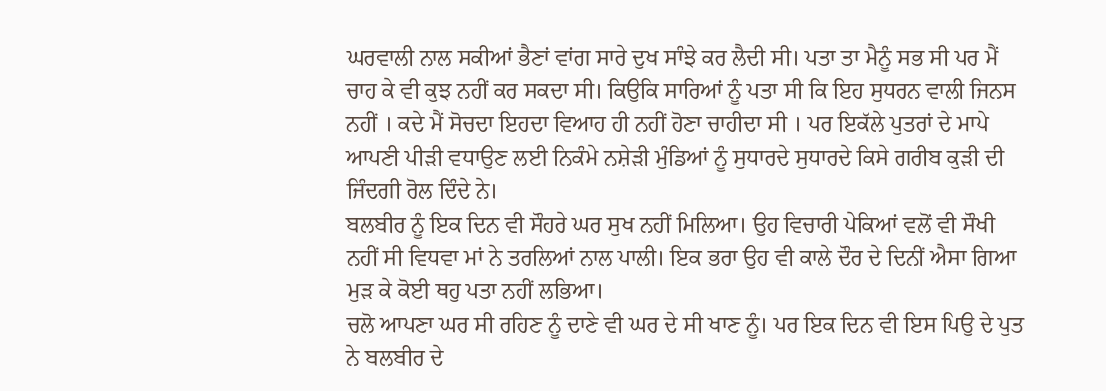ਘਰਵਾਲੀ ਨਾਲ ਸਕੀਆਂ ਭੈਣਾਂ ਵਾਂਗ ਸਾਰੇ ਦੁਖ ਸਾੰਝੇ ਕਰ ਲੈਦੀ ਸੀ। ਪਤਾ ਤਾ ਮੈਨੂੰ ਸਭ ਸੀ ਪਰ ਮੈਂ ਚਾਹ ਕੇ ਵੀ ਕੁਝ ਨਹੀਂ ਕਰ ਸਕਦਾ ਸੀ। ਕਿਉਕਿ ਸਾਰਿਆਂ ਨੂੰ ਪਤਾ ਸੀ ਕਿ ਇਹ ਸੁਧਰਨ ਵਾਲੀ ਜਿਨਸ ਨਹੀਂ । ਕਦੇ ਮੈਂ ਸੋਚਦਾ ਇਹਦਾ ਵਿਆਹ ਹੀ ਨਹੀਂ ਹੋਣਾ ਚਾਹੀਦਾ ਸੀ । ਪਰ ਇਕੱਲੇ ਪੁਤਰਾਂ ਦੇ ਮਾਪੇ ਆਪਣੀ ਪੀੜੀ ਵਧਾਉਣ ਲਈ ਨਿਕੰਮੇ ਨਸ਼ੇੜੀ ਮੁੰਡਿਆਂ ਨੂੰ ਸੁਧਾਰਦੇ ਸੁਧਾਰਦੇ ਕਿਸੇ ਗਰੀਬ ਕੁੜੀ ਦੀ ਜਿੰਦਗੀ ਰੋਲ ਦਿੰਦੇ ਨੇ।
ਬਲਬੀਰ ਨੂੰ ਇਕ ਦਿਨ ਵੀ ਸੌਹਰੇ ਘਰ ਸੁਖ ਨਹੀਂ ਮਿਲਿਆ। ਉਹ ਵਿਚਾਰੀ ਪੇਕਿਆਂ ਵਲੋਂ ਵੀ ਸੌਖੀ ਨਹੀਂ ਸੀ ਵਿਧਵਾ ਮਾਂ ਨੇ ਤਰਲਿਆਂ ਨਾਲ ਪਾਲੀ। ਇਕ ਭਰਾ ਉਹ ਵੀ ਕਾਲੇ ਦੌਰ ਦੇ ਦਿਨੀਂ ਐਸਾ ਗਿਆ ਮੁੜ ਕੇ ਕੋਈ ਥਹੁ ਪਤਾ ਨਹੀਂ ਲਭਿਆ।
ਚਲੋ ਆਪਣਾ ਘਰ ਸੀ ਰਹਿਣ ਨੂੰ ਦਾਣੇ ਵੀ ਘਰ ਦੇ ਸੀ ਖਾਣ ਨੂੰ। ਪਰ ਇਕ ਦਿਨ ਵੀ ਇਸ ਪਿਉ ਦੇ ਪੁਤ ਨੇ ਬਲਬੀਰ ਦੇ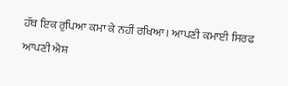ਹੱਥ ਇਕ ਰੁਪਿਆ ਕਮਾ ਕੇ ਨਹੀਂ ਰਖਿਆ। ਆਪਣੀ ਕਮਾਈ ਸਿਰਫ ਆਪਣੀ ਐਸ਼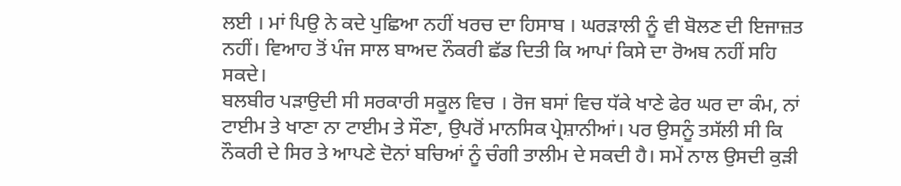ਲਈ । ਮਾਂ ਪਿਉ ਨੇ ਕਦੇ ਪੁਛਿਆ ਨਹੀਂ ਖਰਚ ਦਾ ਹਿਸਾਬ । ਘਰੜਾਲੀ ਨੂੰ ਵੀ ਬੋਲਣ ਦੀ ਇਜਾਜ਼ਤ ਨਹੀਂ। ਵਿਆਹ ਤੋਂ ਪੰਜ ਸਾਲ ਬਾਅਦ ਨੌਕਰੀ ਛੱਡ ਦਿਤੀ ਕਿ ਆਪਾਂ ਕਿਸੇ ਦਾ ਰੋਅਬ ਨਹੀਂ ਸਹਿ ਸਕਦੇ।
ਬਲਬੀਰ ਪੜਾਉਦੀ ਸੀ ਸਰਕਾਰੀ ਸਕੂਲ ਵਿਚ । ਰੋਜ ਬਸਾਂ ਵਿਚ ਧੱਕੇ ਖਾਣੇ ਫੇਰ ਘਰ ਦਾ ਕੰਮ, ਨਾਂ ਟਾਈਮ ਤੇ ਖਾਣਾ ਨਾ ਟਾਈਮ ਤੇ ਸੌਣਾ, ਉਪਰੋਂ ਮਾਨਸਿਕ ਪ੍ਰੇਸ਼ਾਨੀਆਂ। ਪਰ ਉਸਨੂੰ ਤਸੱਲੀ ਸੀ ਕਿ ਨੌਕਰੀ ਦੇ ਸਿਰ ਤੇ ਆਪਣੇ ਦੋਨਾਂ ਬਚਿਆਂ ਨੂੰ ਚੰਗੀ ਤਾਲੀਮ ਦੇ ਸਕਦੀ ਹੈ। ਸਮੇਂ ਨਾਲ ਉਸਦੀ ਕੁੜੀ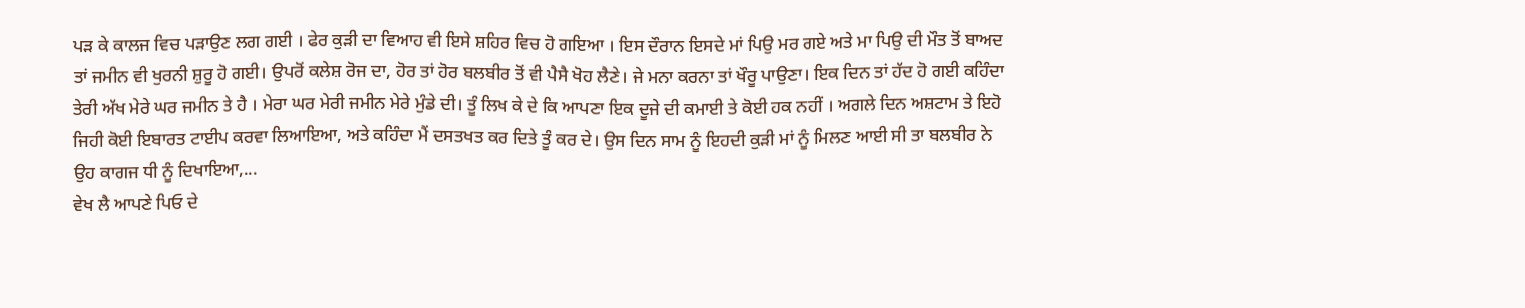ਪੜ ਕੇ ਕਾਲਜ ਵਿਚ ਪੜਾਉਣ ਲਗ ਗਈ । ਫੇਰ ਕੁੜੀ ਦਾ ਵਿਆਹ ਵੀ ਇਸੇ ਸ਼ਹਿਰ ਵਿਚ ਹੋ ਗਇਆ । ਇਸ ਦੌਰਾਨ ਇਸਦੇ ਮਾਂ ਪਿਉ ਮਰ ਗਏ ਅਤੇ ਮਾ ਪਿਉ ਦੀ ਮੌਤ ਤੋਂ ਬਾਅਦ ਤਾਂ ਜਮੀਨ ਵੀ ਖੁਰਨੀ ਸ਼ੁਰੂ ਹੋ ਗਈ। ਉਪਰੋਂ ਕਲੇਸ਼ ਰੋਜ ਦਾ, ਹੋਰ ਤਾਂ ਹੋਰ ਬਲਬੀਰ ਤੋਂ ਵੀ ਪੈਸੈ ਖੋਹ ਲੈਣੇ। ਜੇ ਮਨਾ ਕਰਨਾ ਤਾਂ ਖੌਰੂ ਪਾਉਣਾ। ਇਕ ਦਿਨ ਤਾਂ ਹੱਦ ਹੋ ਗਈ ਕਹਿੰਦਾ ਤੇਰੀ ਅੱਖ ਮੇਰੇ ਘਰ ਜਮੀਨ ਤੇ ਹੈ । ਮੇਰਾ ਘਰ ਮੇਰੀ ਜਮੀਨ ਮੇਰੇ ਮੁੰਡੇ ਦੀ। ਤੂੰ ਲਿਖ ਕੇ ਦੇ ਕਿ ਆਪਣਾ ਇਕ ਦੂਜੇ ਦੀ ਕਮਾਈ ਤੇ ਕੋਈ ਹਕ ਨਹੀਂ । ਅਗਲੇ ਦਿਨ ਅਸ਼ਟਾਮ ਤੇ ਇਹੋ ਜਿਹੀ ਕੋਈ ਇਬਾਰਤ ਟਾਈਪ ਕਰਵਾ ਲਿਆਇਆ, ਅਤੇ ਕਹਿੰਦਾ ਮੈਂ ਦਸਤਖਤ ਕਰ ਦਿਤੇ ਤੂੰ ਕਰ ਦੇ। ਉਸ ਦਿਨ ਸਾਮ ਨੂੰ ਇਹਦੀ ਕੁੜੀ ਮਾਂ ਨੂੰ ਮਿਲਣ ਆਈ ਸੀ ਤਾ ਬਲਬੀਰ ਨੇ ਉਹ ਕਾਗਜ ਧੀ ਨੂੰ ਦਿਖਾਇਆ,...
ਵੇਖ ਲੈ ਆਪਣੇ ਪਿਓ ਦੇ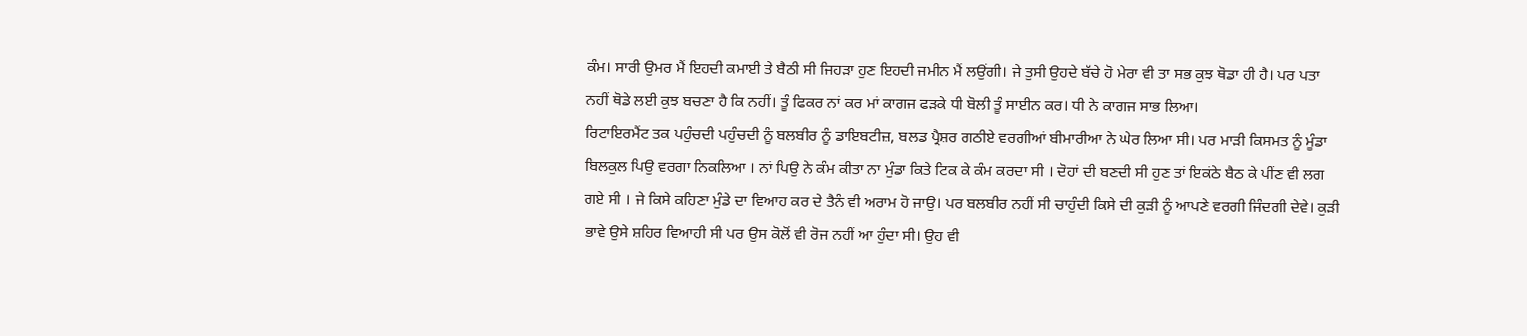ਕੰਮ। ਸਾਰੀ ਉਮਰ ਮੈਂ ਇਹਦੀ ਕਮਾਈ ਤੇ ਬੈਠੀ ਸੀ ਜਿਹੜਾ ਹੁਣ ਇਹਦੀ ਜਮੀਨ ਮੈਂ ਲਉਂਗੀ। ਜੇ ਤੁਸੀ ਉਹਦੇ ਬੱਚੇ ਹੋ ਮੇਰਾ ਵੀ ਤਾ ਸਭ ਕੁਝ ਥੋਡਾ ਹੀ ਹੈ। ਪਰ ਪਤਾ ਨਹੀਂ ਥੋਡੇ ਲਈ ਕੁਝ ਬਚਣਾ ਹੈ ਕਿ ਨਹੀਂ। ਤੂੰ ਫਿਕਰ ਨਾਂ ਕਰ ਮਾਂ ਕਾਗਜ ਫੜਕੇ ਧੀ ਬੋਲੀ ਤੂੰ ਸਾਈਨ ਕਰ। ਧੀ ਨੇ ਕਾਗਜ ਸਾਭ ਲਿਆ।
ਰਿਟਾਇਰਮੈਂਟ ਤਕ ਪਹੁੰਚਦੀ ਪਹੁੰਚਦੀ ਨੂੰ ਬਲਬੀਰ ਨੂੰ ਡਾਇਬਟੀਜ਼, ਬਲਡ ਪ੍ਰੈਸ਼ਰ ਗਠੀਏ ਵਰਗੀਆਂ ਬੀਮਾਰੀਆ ਨੇ ਘੇਰ ਲਿਆ ਸੀ। ਪਰ ਮਾੜੀ ਕਿਸਮਤ ਨੂੰ ਮੂੰਡਾ ਬਿਲਕੁਲ ਪਿਉ ਵਰਗਾ ਨਿਕਲਿਆ । ਨਾਂ ਪਿਉ ਨੇ ਕੰਮ ਕੀਤਾ ਨਾ ਮੁੰਡਾ ਕਿਤੇ ਟਿਕ ਕੇ ਕੰਮ ਕਰਦਾ ਸੀ । ਦੋਹਾਂ ਦੀ ਬਣਦੀ ਸੀ ਹੁਣ ਤਾਂ ਇਕਂਠੇ ਬੈਠ ਕੇ ਪੀਂਣ ਵੀ ਲਗ ਗਏ ਸੀ । ਜੇ ਕਿਸੇ ਕਹਿਣਾ ਮੁੰਡੇ ਦਾ ਵਿਆਹ ਕਰ ਦੇ ਤੈਨੰ ਵੀ ਅਰਾਮ ਹੋ ਜਾਉ। ਪਰ ਬਲਬੀਰ ਨਹੀਂ ਸੀ ਚਾਹੁੰਦੀ ਕਿਸੇ ਦੀ ਕੁੜੀ ਨੂੰ ਆਪਣੇ ਵਰਗੀ ਜਿੰਦਗੀ ਦੇਵੇ। ਕੁੜੀ ਭਾਵੇ ਉਸੇ ਸ਼ਹਿਰ ਵਿਆਹੀ ਸੀ ਪਰ ਉਸ ਕੋਲੋਂ ਵੀ ਰੋਜ ਨਹੀਂ ਆ ਹੁੰਦਾ ਸੀ। ਉਹ ਵੀ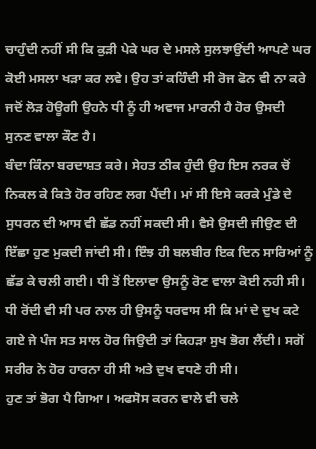ਚਾਹੁੰਦੀ ਨਹੀਂ ਸੀ ਕਿ ਕੁੜੀ ਪੇਕੇ ਘਰ ਦੇ ਮਸਲੇ ਸੁਲਝਾਉਂਦੀ ਆਪਣੇ ਘਰ ਕੋਈ ਮਸਲਾ ਖੜਾ ਕਰ ਲਵੇ। ਉਹ ਤਾਂ ਕਹਿੰਦੀ ਸੀ ਰੋਜ ਫੋਨ ਵੀ ਨਾ ਕਰੇ ਜਦੋਂ ਲੋੜ ਹੋਊਗੀ ਉਹਨੇ ਧੀ ਨੂੰ ਹੀ ਅਵਾਜ ਮਾਰਨੀ ਹੈ ਹੋਰ ਉਸਦੀ ਸੁਨਣ ਵਾਲਾ ਕੌਣ ਹੈ।
ਬੰਦਾ ਕਿੰਨਾ ਬਰਦਾਸ਼ਤ ਕਰੇ। ਸੇਹਤ ਠੀਕ ਹੁੰਦੀ ਉਹ ਇਸ ਨਰਕ ਚੋਂ ਨਿਕਲ ਕੇ ਕਿਤੇ ਹੋਰ ਰਹਿਣ ਲਗ ਪੈਂਦੀ। ਮਾਂ ਸੀ ਇਸੇ ਕਰਕੇ ਮੁੰਡੇ ਦੇ ਸੁਧਰਨ ਦੀ ਆਸ ਵੀ ਛੱਡ ਨਹੀਂ ਸਕਦੀ ਸੀ। ਵੈਸੇ ਉਸਦੀ ਜੀਉਣ ਦੀ ਇੱਛਾ ਹੁਣ ਮੁਕਦੀ ਜਾਂਦੀ ਸੀ। ਇੰਝ ਹੀ ਬਲਬੀਰ ਇਕ ਦਿਨ ਸਾਰਿਆਂ ਨੂੰ ਛੱਡ ਕੇ ਚਲੀ ਗਈ। ਧੀ ਤੋਂ ਇਲਾਵਾ ਉਸਨੂੰ ਰੋਣ ਵਾਲਾ ਕੋਈ ਨਹੀ ਸੀ। ਧੀ ਰੋਂਦੀ ਵੀ ਸੀ ਪਰ ਨਾਲ ਹੀ ਉਸਨੂੰ ਧਰਵਾਸ ਸੀ ਕਿ ਮਾਂ ਦੇ ਦੁਖ ਕਟੇ ਗਏ ਜੇ ਪੰਜ ਸਤ ਸਾਲ ਹੋਰ ਜਿਉਦੀ ਤਾਂ ਕਿਹੜਾ ਸੁਖ ਭੋਗ ਲੈਂਦੀ। ਸਗੋਂ ਸਰੀਰ ਨੇ ਹੋਰ ਹਾਰਨਾ ਹੀ ਸੀ ਅਤੇ ਦੁਖ ਵਧਣੇ ਹੀ ਸੀ।
ਹੁਣ ਤਾਂ ਭੋਗ ਪੈ ਗਿਆ। ਅਫਸੋਸ ਕਰਨ ਵਾਲੇ ਵੀ ਚਲੇ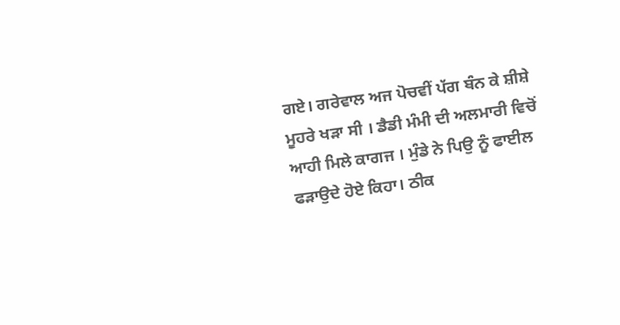ਗਏ। ਗਰੇਵਾਲ ਅਜ ਪੋਚਵੀਂ ਪੱਗ ਬੰਨ ਕੇ ਸ਼ੀਸ਼ੇ ਮੂਹਰੇ ਖੜਾ ਸੀ । ਡੈਡੀ ਮੰਮੀ ਦੀ ਅਲਮਾਰੀ ਵਿਚੋਂ ਆਹੀ ਮਿਲੇ ਕਾਗਜ । ਮੁੰਡੇ ਨੇ ਪਿਉ ਨੂੰ ਫਾਈਲ ਫੜਾਉਦੇ ਹੋਏ ਕਿਹਾ। ਠੀਕ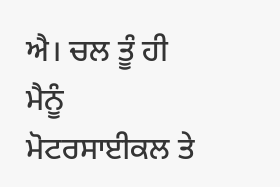ਐ। ਚਲ ਤੂੰ ਹੀ ਮੈਨੂੰ ਮੋਟਰਸਾਈਕਲ ਤੇ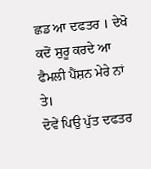ਛਡ ਆ ਦਫਤਰ । ਦੇਖੋ ਕਦੋਂ ਸੁਰੂ ਕਰਦੇ ਆ ਫੈਮਲੀ ਪੈਂਸ਼ਨ ਮੇਰੇ ਨਾਂ ਤੇ।
ਦੋਵੇਂ ਪਿਉ ਪੁੱਤ ਦਫਤਰ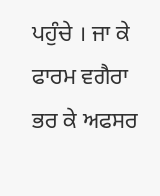ਪਹੁੰਚੇ । ਜਾ ਕੇ ਫਾਰਮ ਵਗੈਰਾ ਭਰ ਕੇ ਅਫਸਰ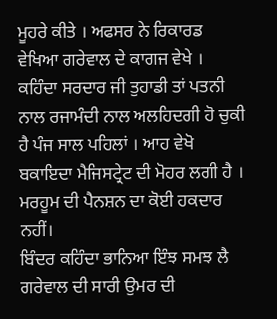ਮੂਹਰੇ ਕੀਤੇ । ਅਫਸਰ ਨੇ ਰਿਕਾਰਡ ਵੇਖਿਆ ਗਰੇਵਾਲ ਦੇ ਕਾਗਜ ਵੇਖੇ । ਕਹਿੰਦਾ ਸਰਦਾਰ ਜੀ ਤੁਹਾਡੀ ਤਾਂ ਪਤਨੀ ਨਾਲ ਰਜਾਮੰਦੀ ਨਾਲ ਅਲਹਿਦਗੀ ਹੋ ਚੁਕੀ ਹੈ ਪੰਜ ਸਾਲ ਪਹਿਲਾਂ । ਆਹ ਵੇਖੋ ਬਕਾਇਦਾ ਮੈਜਿਸਟ੍ਰੇਟ ਦੀ ਮੋਹਰ ਲਗੀ ਹੈ । ਮਰਹੂਮ ਦੀ ਪੈਨਸ਼ਨ ਦਾ ਕੋਈ ਹਕਦਾਰ ਨਹੀਂ।
ਬਿੰਦਰ ਕਹਿੰਦਾ ਭਾਨਿਆ ਇੰਝ ਸਮਝ ਲੈ ਗਰੇਵਾਲ ਦੀ ਸਾਰੀ ਉਮਰ ਦੀ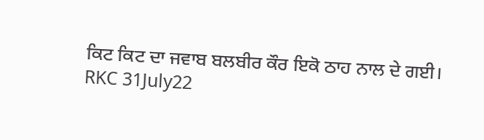ਕਿਟ ਕਿਟ ਦਾ ਜਵਾਬ ਬਲਬੀਰ ਕੌਰ ਇਕੋ ਠਾਹ ਨਾਲ ਦੇ ਗਈ।
RKC 31July22